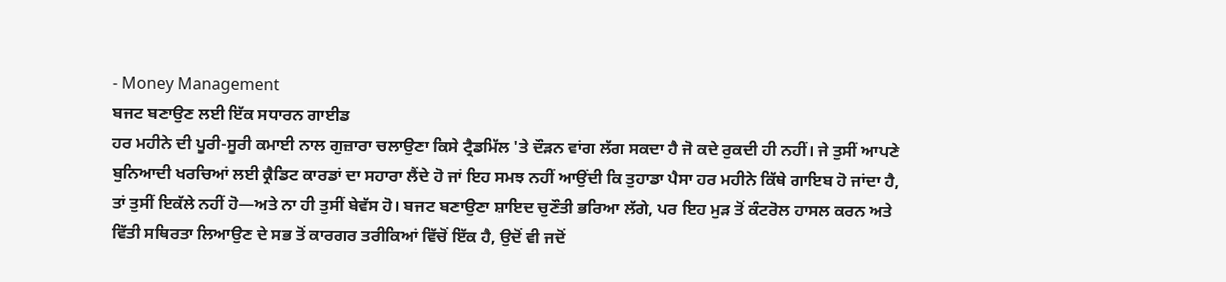- Money Management
ਬਜਟ ਬਣਾਉਣ ਲਈ ਇੱਕ ਸਧਾਰਨ ਗਾਈਡ
ਹਰ ਮਹੀਨੇ ਦੀ ਪੂਰੀ-ਸੂਰੀ ਕਮਾਈ ਨਾਲ ਗੁਜ਼ਾਰਾ ਚਲਾਉਣਾ ਕਿਸੇ ਟ੍ਰੈਡਮਿੱਲ 'ਤੇ ਦੌੜਨ ਵਾਂਗ ਲੱਗ ਸਕਦਾ ਹੈ ਜੋ ਕਦੇ ਰੁਕਦੀ ਹੀ ਨਹੀਂ। ਜੇ ਤੁਸੀਂ ਆਪਣੇ ਬੁਨਿਆਦੀ ਖਰਚਿਆਂ ਲਈ ਕ੍ਰੈਡਿਟ ਕਾਰਡਾਂ ਦਾ ਸਹਾਰਾ ਲੈਂਦੇ ਹੋ ਜਾਂ ਇਹ ਸਮਝ ਨਹੀਂ ਆਉਂਦੀ ਕਿ ਤੁਹਾਡਾ ਪੈਸਾ ਹਰ ਮਹੀਨੇ ਕਿੱਥੇ ਗਾਇਬ ਹੋ ਜਾਂਦਾ ਹੈ, ਤਾਂ ਤੁਸੀਂ ਇਕੱਲੇ ਨਹੀਂ ਹੋ—ਅਤੇ ਨਾ ਹੀ ਤੁਸੀਂ ਬੇਵੱਸ ਹੋ। ਬਜਟ ਬਣਾਉਣਾ ਸ਼ਾਇਦ ਚੁਣੌਤੀ ਭਰਿਆ ਲੱਗੇ, ਪਰ ਇਹ ਮੁੜ ਤੋਂ ਕੰਟਰੋਲ ਹਾਸਲ ਕਰਨ ਅਤੇ ਵਿੱਤੀ ਸਥਿਰਤਾ ਲਿਆਉਣ ਦੇ ਸਭ ਤੋਂ ਕਾਰਗਰ ਤਰੀਕਿਆਂ ਵਿੱਚੋਂ ਇੱਕ ਹੈ, ਉਦੋਂ ਵੀ ਜਦੋਂ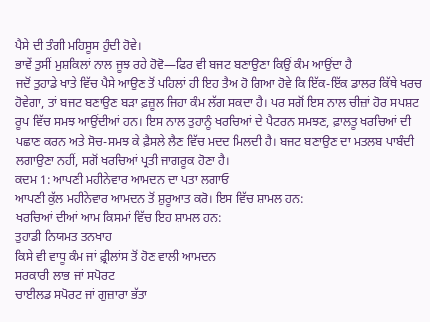ਪੈਸੇ ਦੀ ਤੰਗੀ ਮਹਿਸੂਸ ਹੁੰਦੀ ਹੋਵੇ।
ਭਾਵੇਂ ਤੁਸੀਂ ਮੁਸ਼ਕਿਲਾਂ ਨਾਲ ਜੂਝ ਰਹੇ ਹੋਵੋ—ਫਿਰ ਵੀ ਬਜਟ ਬਣਾਉਣਾ ਕਿਉਂ ਕੰਮ ਆਉਂਦਾ ਹੈ
ਜਦੋਂ ਤੁਹਾਡੇ ਖਾਤੇ ਵਿੱਚ ਪੈਸੇ ਆਉਣ ਤੋਂ ਪਹਿਲਾਂ ਹੀ ਇਹ ਤੈਅ ਹੋ ਗਿਆ ਹੋਵੇ ਕਿ ਇੱਕ-ਇੱਕ ਡਾਲਰ ਕਿੱਥੇ ਖਰਚ ਹੋਵੇਗਾ, ਤਾਂ ਬਜਟ ਬਣਾਉਣ ਬੜਾ ਫ਼ਜ਼ੂਲ ਜਿਹਾ ਕੰਮ ਲੱਗ ਸਕਦਾ ਹੈ। ਪਰ ਸਗੋਂ ਇਸ ਨਾਲ ਚੀਜ਼ਾਂ ਹੋਰ ਸਪਸ਼ਟ ਰੂਪ ਵਿੱਚ ਸਮਝ ਆਉਂਦੀਆਂ ਹਨ। ਇਸ ਨਾਲ ਤੁਹਾਨੂੰ ਖਰਚਿਆਂ ਦੇ ਪੈਟਰਨ ਸਮਝਣ, ਫ਼ਾਲਤੂ ਖਰਚਿਆਂ ਦੀ ਪਛਾਣ ਕਰਨ ਅਤੇ ਸੋਚ-ਸਮਝ ਕੇ ਫ਼ੈਸਲੇ ਲੈਣ ਵਿੱਚ ਮਦਦ ਮਿਲਦੀ ਹੈ। ਬਜਟ ਬਣਾਉਣ ਦਾ ਮਤਲਬ ਪਾਬੰਦੀ ਲਗਾਉਣਾ ਨਹੀਂ, ਸਗੋਂ ਖਰਚਿਆਂ ਪ੍ਰਤੀ ਜਾਗਰੂਕ ਹੋਣਾ ਹੈ।
ਕਦਮ 1: ਆਪਣੀ ਮਹੀਨੇਵਾਰ ਆਮਦਨ ਦਾ ਪਤਾ ਲਗਾਓ
ਆਪਣੀ ਕੁੱਲ ਮਹੀਨੇਵਾਰ ਆਮਦਨ ਤੋਂ ਸ਼ੁਰੂਆਤ ਕਰੋ। ਇਸ ਵਿੱਚ ਸ਼ਾਮਲ ਹਨ:
ਖਰਚਿਆਂ ਦੀਆਂ ਆਮ ਕਿਸਮਾਂ ਵਿੱਚ ਇਹ ਸ਼ਾਮਲ ਹਨ:
ਤੁਹਾਡੀ ਨਿਯਮਤ ਤਨਖਾਹ
ਕਿਸੇ ਵੀ ਵਾਧੂ ਕੰਮ ਜਾਂ ਫ਼੍ਰੀਲਾਂਸ ਤੋਂ ਹੋਣ ਵਾਲੀ ਆਮਦਨ
ਸਰਕਾਰੀ ਲਾਭ ਜਾਂ ਸਪੋਰਟ
ਚਾਈਲਡ ਸਪੋਰਟ ਜਾਂ ਗੁਜ਼ਾਰਾ ਭੱਤਾ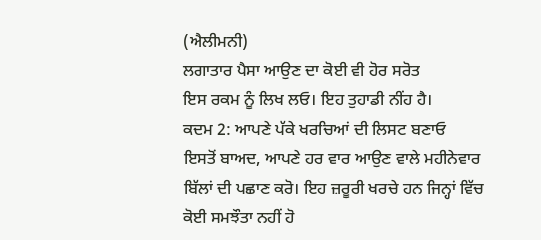(ਐਲੀਮਨੀ)
ਲਗਾਤਾਰ ਪੈਸਾ ਆਉਣ ਦਾ ਕੋਈ ਵੀ ਹੋਰ ਸਰੋਤ
ਇਸ ਰਕਮ ਨੂੰ ਲਿਖ ਲਓ। ਇਹ ਤੁਹਾਡੀ ਨੀਂਹ ਹੈ।
ਕਦਮ 2: ਆਪਣੇ ਪੱਕੇ ਖਰਚਿਆਂ ਦੀ ਲਿਸਟ ਬਣਾਓ
ਇਸਤੋਂ ਬਾਅਦ, ਆਪਣੇ ਹਰ ਵਾਰ ਆਉਣ ਵਾਲੇ ਮਹੀਨੇਵਾਰ ਬਿੱਲਾਂ ਦੀ ਪਛਾਣ ਕਰੋ। ਇਹ ਜ਼ਰੂਰੀ ਖਰਚੇ ਹਨ ਜਿਨ੍ਹਾਂ ਵਿੱਚ ਕੋਈ ਸਮਝੌਤਾ ਨਹੀਂ ਹੋ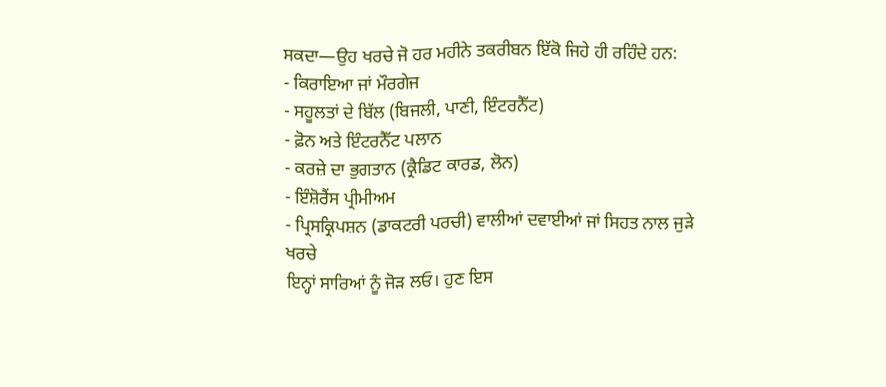ਸਕਦਾ—ਉਹ ਖਰਚੇ ਜੋ ਹਰ ਮਹੀਨੇ ਤਕਰੀਬਨ ਇੱਕੋ ਜਿਹੇ ਹੀ ਰਹਿੰਦੇ ਹਨ:
- ਕਿਰਾਇਆ ਜਾਂ ਮੌਰਗੇਜ
- ਸਹੂਲਤਾਂ ਦੇ ਬਿੱਲ (ਬਿਜਲੀ, ਪਾਣੀ, ਇੰਟਰਨੈੱਟ)
- ਫ਼ੋਨ ਅਤੇ ਇੰਟਰਨੈੱਟ ਪਲਾਨ
- ਕਰਜ਼ੇ ਦਾ ਭੁਗਤਾਨ (ਕ੍ਰੈਡਿਟ ਕਾਰਡ, ਲੋਨ)
- ਇੰਸ਼ੋਰੈਂਸ ਪ੍ਰੀਮੀਅਮ
- ਪ੍ਰਿਸਕ੍ਰਿਪਸ਼ਨ (ਡਾਕਟਰੀ ਪਰਚੀ) ਵਾਲੀਆਂ ਦਵਾਈਆਂ ਜਾਂ ਸਿਹਤ ਨਾਲ ਜੁੜੇ ਖਰਚੇ
ਇਨ੍ਹਾਂ ਸਾਰਿਆਂ ਨੂੰ ਜੋੜ ਲਓ। ਹੁਣ ਇਸ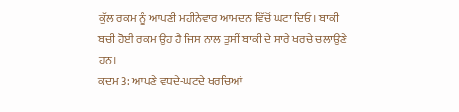ਕੁੱਲ ਰਕਮ ਨੂੰ ਆਪਣੀ ਮਹੀਨੇਵਾਰ ਆਮਦਨ ਵਿੱਚੋਂ ਘਟਾ ਦਿਓ। ਬਾਕੀ ਬਚੀ ਹੋਈ ਰਕਮ ਉਹ ਹੈ ਜਿਸ ਨਾਲ ਤੁਸੀਂ ਬਾਕੀ ਦੇ ਸਾਰੇ ਖਰਚੇ ਚਲਾਉਣੇ ਹਨ।
ਕਦਮ 3: ਆਪਣੇ ਵਧਦੇ-ਘਟਦੇ ਖਰਚਿਆਂ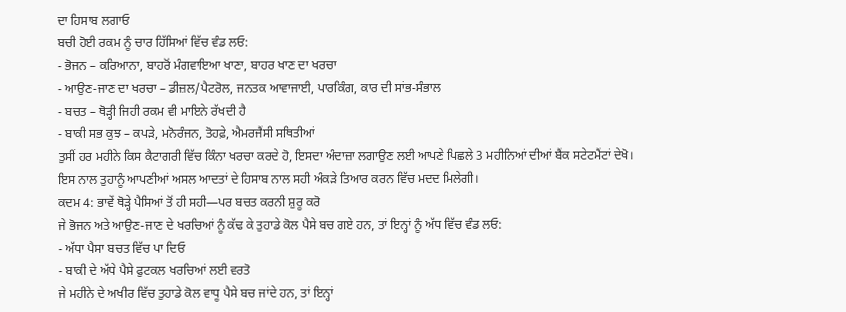ਦਾ ਹਿਸਾਬ ਲਗਾਓ
ਬਚੀ ਹੋਈ ਰਕਮ ਨੂੰ ਚਾਰ ਹਿੱਸਿਆਂ ਵਿੱਚ ਵੰਡ ਲਓ:
- ਭੋਜਨ – ਕਰਿਆਨਾ, ਬਾਹਰੋਂ ਮੰਗਵਾਇਆ ਖਾਣਾ, ਬਾਹਰ ਖਾਣ ਦਾ ਖਰਚਾ
- ਆਉਣ-ਜਾਣ ਦਾ ਖਰਚਾ – ਡੀਜ਼ਲ/ਪੈਟਰੋਲ, ਜਨਤਕ ਆਵਾਜਾਈ, ਪਾਰਕਿੰਗ, ਕਾਰ ਦੀ ਸਾਂਭ-ਸੰਭਾਲ
- ਬਚਤ – ਥੋੜ੍ਹੀ ਜਿਹੀ ਰਕਮ ਵੀ ਮਾਇਨੇ ਰੱਖਦੀ ਹੈ
- ਬਾਕੀ ਸਭ ਕੁਝ – ਕਪੜੇ, ਮਨੋਰੰਜਨ, ਤੋਹਫ਼ੇ, ਐਮਰਜੈਂਸੀ ਸਥਿਤੀਆਂ
ਤੁਸੀਂ ਹਰ ਮਹੀਨੇ ਕਿਸ ਕੈਟਾਗਰੀ ਵਿੱਚ ਕਿੰਨਾ ਖਰਚਾ ਕਰਦੇ ਹੋ, ਇਸਦਾ ਅੰਦਾਜ਼ਾ ਲਗਾਉਣ ਲਈ ਆਪਣੇ ਪਿਛਲੇ 3 ਮਹੀਨਿਆਂ ਦੀਆਂ ਬੈਂਕ ਸਟੇਟਮੈਂਟਾਂ ਦੇਖੋ। ਇਸ ਨਾਲ ਤੁਹਾਨੂੰ ਆਪਣੀਆਂ ਅਸਲ ਆਦਤਾਂ ਦੇ ਹਿਸਾਬ ਨਾਲ ਸਹੀ ਅੰਕੜੇ ਤਿਆਰ ਕਰਨ ਵਿੱਚ ਮਦਦ ਮਿਲੇਗੀ।
ਕਦਮ 4: ਭਾਵੇਂ ਥੋੜ੍ਹੇ ਪੈਸਿਆਂ ਤੋਂ ਹੀ ਸਹੀ—ਪਰ ਬਚਤ ਕਰਨੀ ਸ਼ੁਰੂ ਕਰੋ
ਜੇ ਭੋਜਨ ਅਤੇ ਆਉਣ-ਜਾਣ ਦੇ ਖਰਚਿਆਂ ਨੂੰ ਕੱਢ ਕੇ ਤੁਹਾਡੇ ਕੋਲ ਪੈਸੇ ਬਚ ਗਏ ਹਨ, ਤਾਂ ਇਨ੍ਹਾਂ ਨੂੰ ਅੱਧ ਵਿੱਚ ਵੰਡ ਲਓ:
- ਅੱਧਾ ਪੈਸਾ ਬਚਤ ਵਿੱਚ ਪਾ ਦਿਓ
- ਬਾਕੀ ਦੇ ਅੱਧੇ ਪੈਸੇ ਫੁਟਕਲ ਖਰਚਿਆਂ ਲਈ ਵਰਤੋ
ਜੇ ਮਹੀਨੇ ਦੇ ਅਖੀਰ ਵਿੱਚ ਤੁਹਾਡੇ ਕੋਲ ਵਾਧੂ ਪੈਸੇ ਬਚ ਜਾਂਦੇ ਹਨ, ਤਾਂ ਇਨ੍ਹਾਂ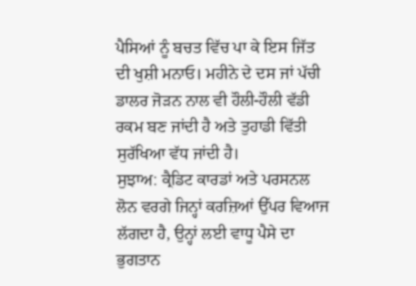ਪੈਸਿਆਂ ਨੂੰ ਬਚਤ ਵਿੱਚ ਪਾ ਕੇ ਇਸ ਜਿੱਤ ਦੀ ਖੁਸ਼ੀ ਮਨਾਓ। ਮਹੀਨੇ ਦੇ ਦਸ ਜਾਂ ਪੱਚੀ ਡਾਲਰ ਜੋੜਨ ਨਾਲ ਵੀ ਹੌਲੀ-ਹੌਲੀ ਵੱਡੀ ਰਕਮ ਬਣ ਜਾਂਦੀ ਹੈ ਅਤੇ ਤੁਹਾਡੀ ਵਿੱਤੀ ਸੁਰੱਖਿਆ ਵੱਧ ਜਾਂਦੀ ਹੈ।
ਸੁਝਾਅ: ਕ੍ਰੈਡਿਟ ਕਾਰਡਾਂ ਅਤੇ ਪਰਸਨਲ ਲੋਨ ਵਰਗੇ ਜਿਨ੍ਹਾਂ ਕਰਜ਼ਿਆਂ ਉੱਪਰ ਵਿਆਜ ਲੱਗਦਾ ਹੈ, ਉਨ੍ਹਾਂ ਲਈ ਵਾਧੂ ਪੈਸੇ ਦਾ ਭੁਗਤਾਨ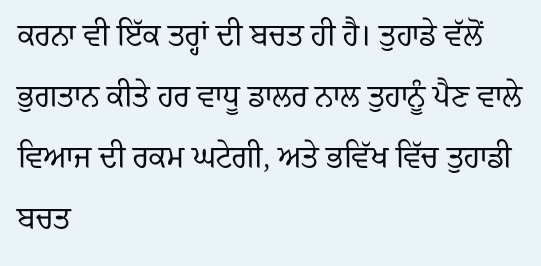ਕਰਨਾ ਵੀ ਇੱਕ ਤਰ੍ਹਾਂ ਦੀ ਬਚਤ ਹੀ ਹੈ। ਤੁਹਾਡੇ ਵੱਲੋਂ ਭੁਗਤਾਨ ਕੀਤੇ ਹਰ ਵਾਧੂ ਡਾਲਰ ਨਾਲ ਤੁਹਾਨੂੰ ਪੈਣ ਵਾਲੇ ਵਿਆਜ ਦੀ ਰਕਮ ਘਟੇਗੀ, ਅਤੇ ਭਵਿੱਖ ਵਿੱਚ ਤੁਹਾਡੀ ਬਚਤ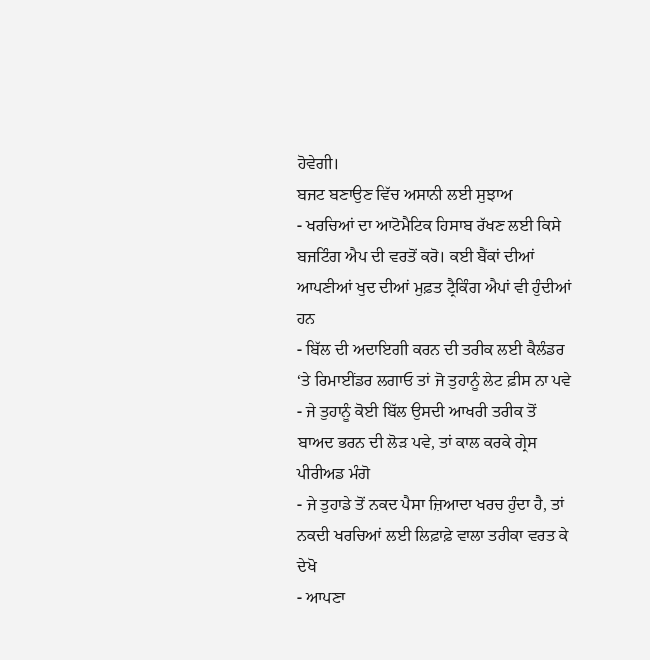ਹੋਵੇਗੀ।
ਬਜਟ ਬਣਾਉਣ ਵਿੱਚ ਅਸਾਨੀ ਲਈ ਸੁਝਾਅ
- ਖਰਚਿਆਂ ਦਾ ਆਟੋਮੈਟਿਕ ਹਿਸਾਬ ਰੱਖਣ ਲਈ ਕਿਸੇ ਬਜਟਿੰਗ ਐਪ ਦੀ ਵਰਤੋਂ ਕਰੋ। ਕਈ ਬੈਂਕਾਂ ਦੀਆਂ ਆਪਣੀਆਂ ਖੁਦ ਦੀਆਂ ਮੁਫ਼ਤ ਟ੍ਰੈਕਿੰਗ ਐਪਾਂ ਵੀ ਹੁੰਦੀਆਂ ਹਨ
- ਬਿੱਲ ਦੀ ਅਦਾਇਗੀ ਕਰਨ ਦੀ ਤਰੀਕ ਲਈ ਕੈਲੰਡਰ ‘ਤੇ ਰਿਮਾਈਂਡਰ ਲਗਾਓ ਤਾਂ ਜੋ ਤੁਹਾਨੂੰ ਲੇਟ ਫ਼ੀਸ ਨਾ ਪਵੇ
- ਜੇ ਤੁਹਾਨੂੰ ਕੋਈ ਬਿੱਲ ਉਸਦੀ ਆਖਰੀ ਤਰੀਕ ਤੋਂ ਬਾਅਦ ਭਰਨ ਦੀ ਲੋੜ ਪਵੇ, ਤਾਂ ਕਾਲ ਕਰਕੇ ਗ੍ਰੇਸ ਪੀਰੀਅਡ ਮੰਗੋ
- ਜੇ ਤੁਹਾਡੇ ਤੋਂ ਨਕਦ ਪੈਸਾ ਜ਼ਿਆਦਾ ਖਰਚ ਹੁੰਦਾ ਹੈ, ਤਾਂ ਨਕਦੀ ਖਰਚਿਆਂ ਲਈ ਲਿਫ਼ਾਫ਼ੇ ਵਾਲਾ ਤਰੀਕਾ ਵਰਤ ਕੇ ਦੇਖੋ
- ਆਪਣਾ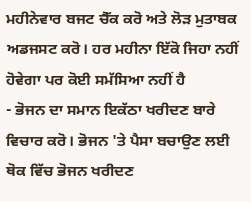ਮਹੀਨੇਵਾਰ ਬਜਟ ਚੈੱਕ ਕਰੋ ਅਤੇ ਲੋੜ ਮੁਤਾਬਕ ਅਡਜਸਟ ਕਰੋ। ਹਰ ਮਹੀਨਾ ਇੱਕੋ ਜਿਹਾ ਨਹੀਂ ਹੋਵੇਗਾ ਪਰ ਕੋਈ ਸਮੱਸਿਆ ਨਹੀਂ ਹੈ
- ਭੋਜਨ ਦਾ ਸਮਾਨ ਇਕੱਠਾ ਖਰੀਦਣ ਬਾਰੇ ਵਿਚਾਰ ਕਰੋ। ਭੋਜਨ 'ਤੇ ਪੈਸਾ ਬਚਾਉਣ ਲਈ ਥੋਕ ਵਿੱਚ ਭੋਜਨ ਖਰੀਦਣ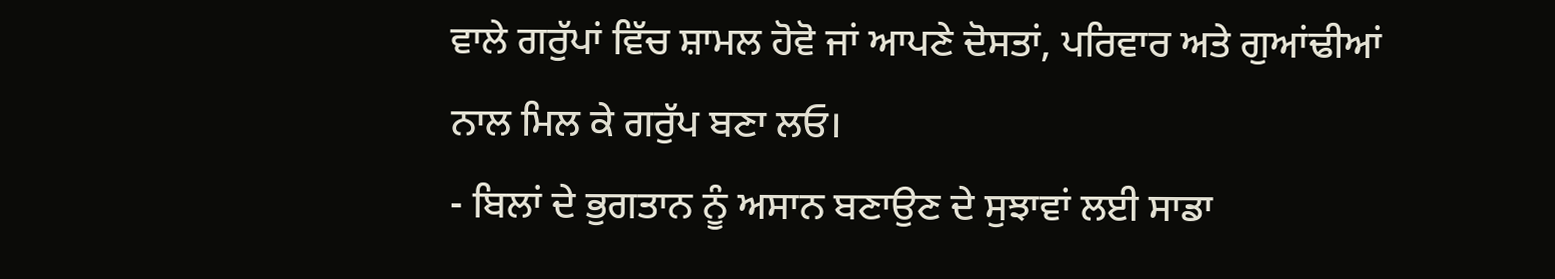ਵਾਲੇ ਗਰੁੱਪਾਂ ਵਿੱਚ ਸ਼ਾਮਲ ਹੋਵੋ ਜਾਂ ਆਪਣੇ ਦੋਸਤਾਂ, ਪਰਿਵਾਰ ਅਤੇ ਗੁਆਂਢੀਆਂ ਨਾਲ ਮਿਲ ਕੇ ਗਰੁੱਪ ਬਣਾ ਲਓ।
- ਬਿਲਾਂ ਦੇ ਭੁਗਤਾਨ ਨੂੰ ਅਸਾਨ ਬਣਾਉਣ ਦੇ ਸੁਝਾਵਾਂ ਲਈ ਸਾਡਾ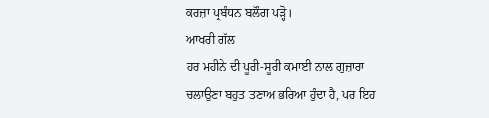ਕਰਜ਼ਾ ਪ੍ਰਬੰਧਨ ਬਲੌਗ ਪੜ੍ਹੋ।
ਆਖਰੀ ਗੱਲ
ਹਰ ਮਹੀਨੇ ਦੀ ਪੂਰੀ-ਸੂਰੀ ਕਮਾਈ ਨਾਲ ਗੁਜ਼ਾਰਾ ਚਲਾਉਣਾ ਬਹੁਤ ਤਣਾਅ ਭਰਿਆ ਹੁੰਦਾ ਹੈ, ਪਰ ਇਹ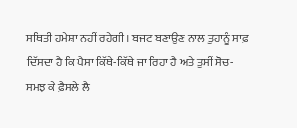ਸਥਿਤੀ ਹਮੇਸ਼ਾ ਨਹੀਂ ਰਹੇਗੀ। ਬਜਟ ਬਣਾਉਣ ਨਾਲ ਤੁਹਾਨੂੰ ਸਾਫ਼ ਦਿੱਸਦਾ ਹੈ ਕਿ ਪੈਸਾ ਕਿੱਥੇ-ਕਿੱਥੇ ਜਾ ਰਿਹਾ ਹੈ ਅਤੇ ਤੁਸੀਂ ਸੋਚ-ਸਮਝ ਕੇ ਫ਼ੈਸਲੇ ਲੈ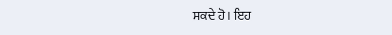ਸਕਦੇ ਹੋ। ਇਹ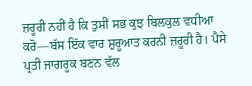ਜ਼ਰੂਰੀ ਨਹੀਂ ਹੈ ਕਿ ਤੁਸੀਂ ਸਭ ਕੁਝ ਬਿਲਕੁਲ ਵਧੀਆ ਕਰੋ—ਬੱਸ ਇੱਕ ਵਾਰ ਸ਼ੁਰੂਆਤ ਕਰਨੀ ਜ਼ਰੂਰੀ ਹੈ। ਪੈਸੇ ਪ੍ਰਤੀ ਜਾਗਰੂਕ ਬਣਨ ਵੱਲ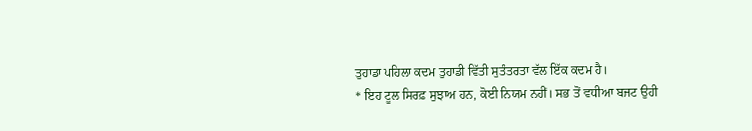ਤੁਹਾਡਾ ਪਹਿਲਾ ਕਦਮ ਤੁਹਾਡੀ ਵਿੱਤੀ ਸੁਤੰਤਰਤਾ ਵੱਲ ਇੱਕ ਕਦਮ ਹੈ।
* ਇਹ ਟੂਲ ਸਿਰਫ਼ ਸੁਝਾਅ ਹਨ, ਕੋਈ ਨਿਯਮ ਨਹੀਂ। ਸਭ ਤੋਂ ਵਧੀਆ ਬਜਟ ਉਹੀ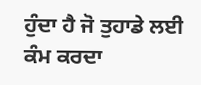ਹੁੰਦਾ ਹੈ ਜੋ ਤੁਹਾਡੇ ਲਈ ਕੰਮ ਕਰਦਾ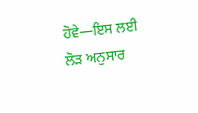ਹੋਵੇ—ਇਸ ਲਈ ਲੋੜ ਅਨੁਸਾਰ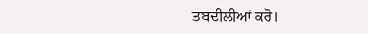ਤਬਦੀਲੀਆਂ ਕਰੋ।